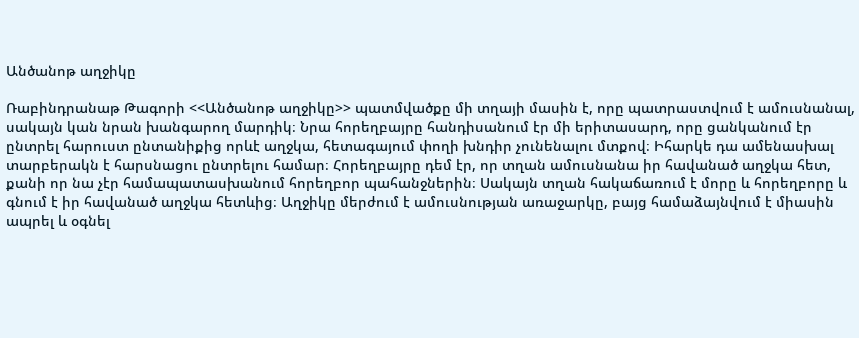Անծանոթ աղջիկը

Ռաբինդրանաթ Թագորի <<Անծանոթ աղջիկը>> պատմվածքը մի տղայի մասին է, որը պատրաստվում է ամուսնանալ, սակայն կան նրան խանգարող մարդիկ։ Նրա հորեղբայրը հանդիսանում էր մի երիտասարդ, որը ցանկանում էր ընտրել հարուստ ընտանիքից որևէ աղջկա, հետագայում փողի խնդիր չունենալու մտքով։ Իհարկե դա ամենասխալ տարբերակն է հարսնացու ընտրելու համար։ Հորեղբայրը դեմ էր, որ տղան ամուսնանա իր հավանած աղջկա հետ, քանի որ նա չէր համապատասխանում հորեղբոր պահանջներին։ Սակայն տղան հակաճառում է մորը և հորեղբորը և գնում է իր հավանած աղջկա հետևից։ Աղջիկը մերժում է ամուսնության առաջարկը, բայց համաձայնվում է միասին ապրել և օգնել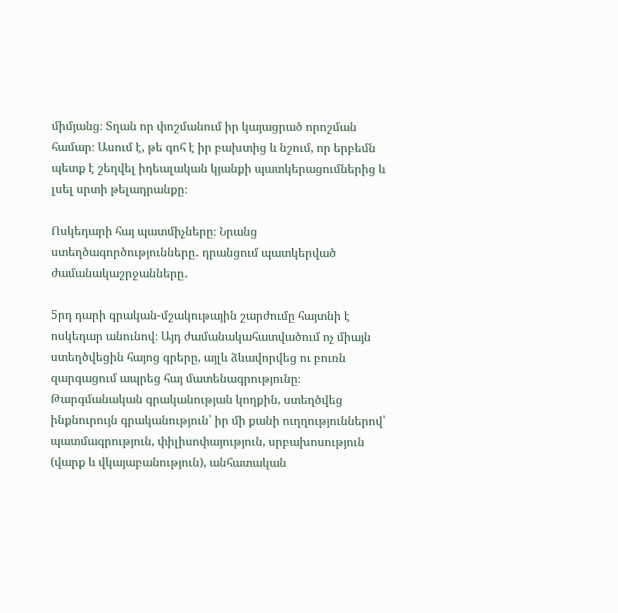միմյանց։ Տղան որ փոշմանում իր կայացրած որոշման համար։ Ասում է, թե գոհ է իր բախտից և նշում, որ երբեմն պետք է շեղվել իդեալական կյանքի պատկերացումներից և լսել սրտի թելադրանքը։

Ոսկեդարի հայ պատմիչները։ Նրանց ստեղծագործությունները․ դրանցում պատկերված ժամանակաշրջանները․

5րդ դարի գրական-մշակութային շարժումը հայտնի է ոսկեդար անունով։ Այդ ժամանակահատվածում ոչ միայն ստեղծվեցին հայոց գրերը, այլև ձևավորվեց ու բուռն զարգացում ապրեց հայ մատենագրությունը։ Թարգմանական գրականության կողքին, ստեղծվեց ինքնուրույն գրականություն՝ իր մի քանի ուղղություններով՝ պատմագրություն, փիլիսոփայություն, սրբախոսություն (վարք և վկայաբանություն), անհատական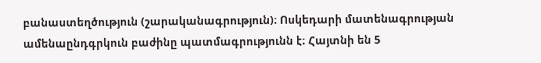բանաստեղծություն (շարականագրություն)։ Ոսկեդարի մատենագրության ամենաընդգրկուն բաժինը պատմագրությունն է։ Հայտնի են 5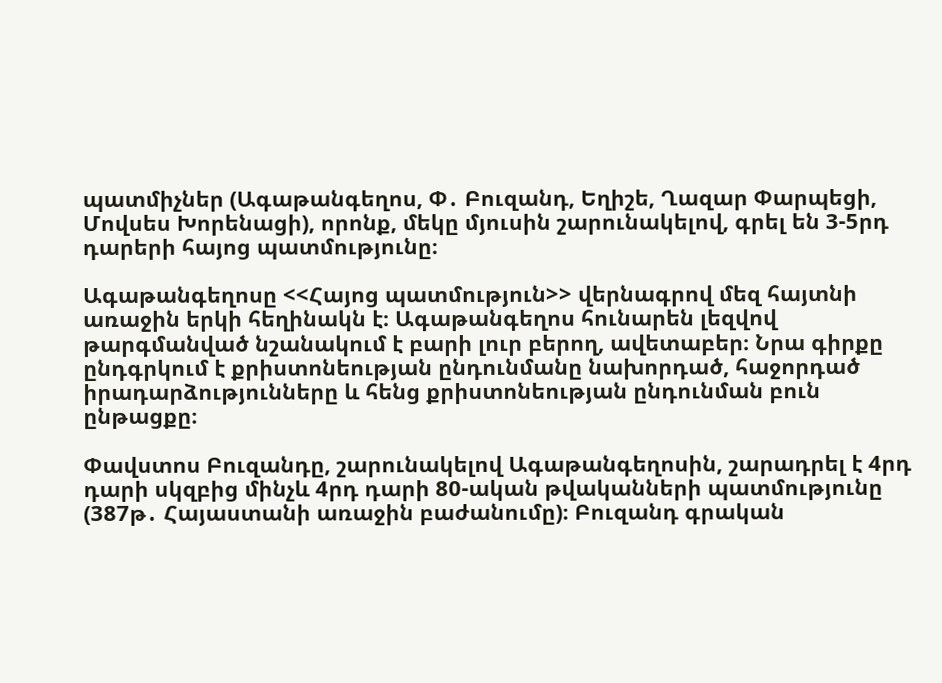պատմիչներ (Ագաթանգեղոս, Փ․ Բուզանդ, Եղիշե, Ղազար Փարպեցի, Մովսես Խորենացի), որոնք, մեկը մյուսին շարունակելով, գրել են 3-5րդ դարերի հայոց պատմությունը։

Ագաթանգեղոսը <<Հայոց պատմություն>> վերնագրով մեզ հայտնի առաջին երկի հեղինակն է։ Ագաթանգեղոս հունարեն լեզվով թարգմանված նշանակում է բարի լուր բերող, ավետաբեր։ Նրա գիրքը ընդգրկում է քրիստոնեության ընդունմանը նախորդած, հաջորդած իրադարձությունները և հենց քրիստոնեության ընդունման բուն ընթացքը։

Փավստոս Բուզանդը, շարունակելով Ագաթանգեղոսին, շարադրել է 4րդ դարի սկզբից մինչև 4րդ դարի 80-ական թվականների պատմությունը (387թ․ Հայաստանի առաջին բաժանումը)։ Բուզանդ գրական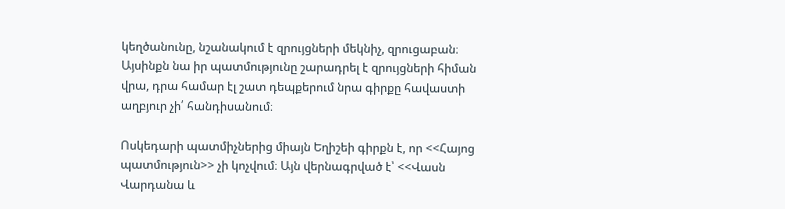կեղծանունը, նշանակում է զրույցների մեկնիչ, զրուցաբան։ Այսինքն նա իր պատմությունը շարադրել է զրույցների հիման վրա, դրա համար էլ շատ դեպքերում նրա գիրքը հավաստի աղբյուր չի՛ հանդիսանում։

Ոսկեդարի պատմիչներից միայն Եղիշեի գիրքն է, որ <<Հայոց պատմություն>> չի կոչվում։ Այն վերնագրված է՝ <<Վասն Վարդանա և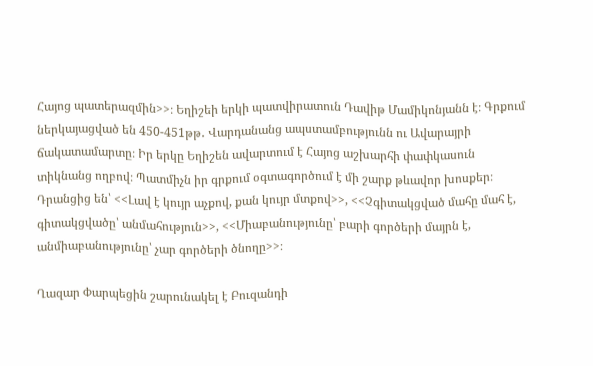Հայոց պատերազմին>>։ Եղիշեի երկի պատվիրատուն Դավիթ Մամիկոնյանն է։ Գրքում ներկայացված են 450-451թթ․ Վարդանանց ապստամբությունն ու Ավարայրի ճակատամարտը։ Իր երկը Եղիշեն ավարտում է Հայոց աշխարհի փափկասուն տիկնանց ողբով։ Պատմիչն իր գրքում օգտագործում է մի շարք թևավոր խոսքեր։ Դրանցից են՝ <<Լավ է կույր աչքով, քան կույր մտքով>>, <<Չգիտակցված մահը մահ է, գիտակցվածը՝ անմահություն>>, <<Միաբանությունը՝ բարի գործերի մայրն է, անմիաբանությունը՝ չար գործերի ծնողը>>։

Ղազար Փարպեցին շարունակել է Բուզանդի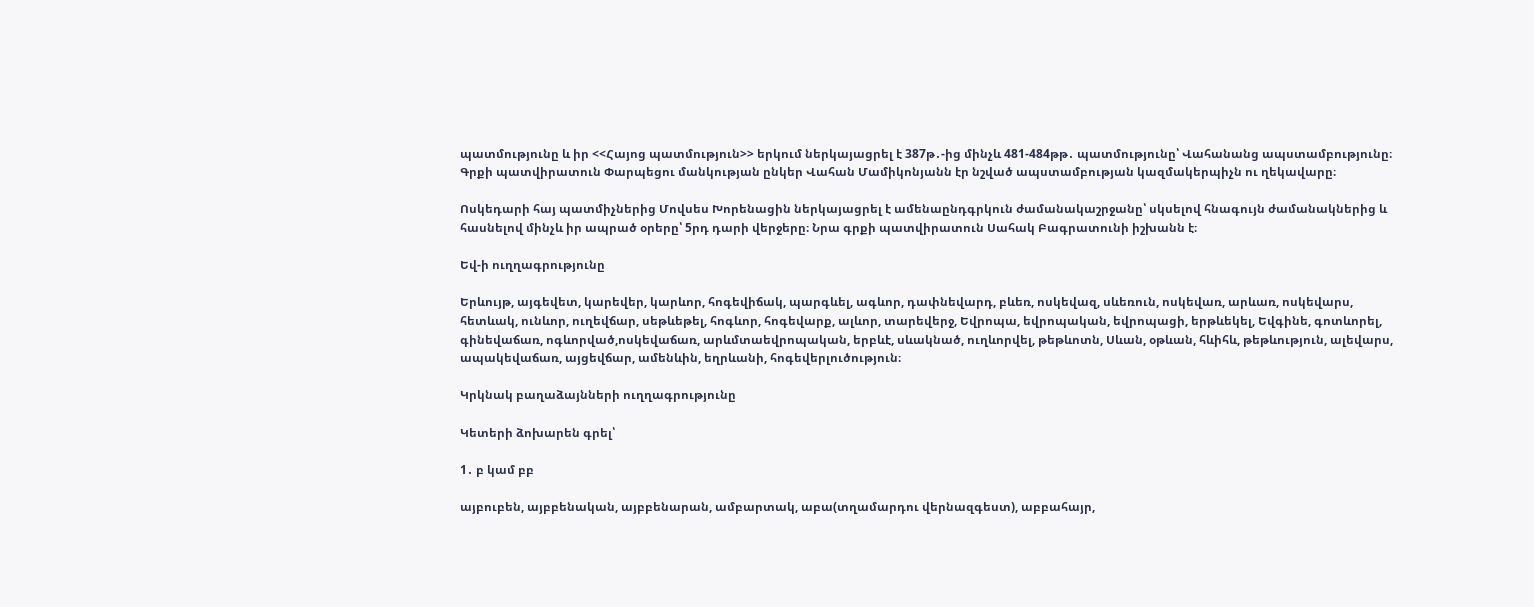պատմությունը և իր <<Հայոց պատմություն>> երկում ներկայացրել է 387թ․-ից մինչև 481-484թթ․ պատմությունը՝ Վահանանց ապստամբությունը։ Գրքի պատվիրատուն Փարպեցու մանկության ընկեր Վահան Մամիկոնյանն էր նշված ապստամբության կազմակերպիչն ու ղեկավարը։

Ոսկեդարի հայ պատմիչներից Մովսես Խորենացին ներկայացրել է ամենաընդգրկուն ժամանակաշրջանը՝ սկսելով հնագույն ժամանակներից և հասնելով մինչև իր ապրած օրերը՝ 5րդ դարի վերջերը։ Նրա գրքի պատվիրատուն Սահակ Բագրատունի իշխանն է։

Եվ-ի ուղղագրությունը

Երևույթ, այգեվետ, կարեվեր, կարևոր, հոգեվիճակ, պարգևել, ագևոր, դափնեվարդ, բևեռ, ոսկեվազ, սևեռուն, ոսկեվառ, արևառ, ոսկեվարս, հետևակ, ունևոր, ուղեվճար, սեթևեթել, հոգևոր, հոգեվարք, ալևոր, տարեվերջ, Եվրոպա, եվրոպական, եվրոպացի, երթևեկել, Եվգինե, գոտևորել, գինեվաճառ, ոգևորված,ոսկեվաճառ, արևմտաեվրոպական, երբևէ, սևակնած, ուղևորվել, թեթևոտն, Սևան, օթևան, հևիհև, թեթևություն, ալեվարս, ապակեվաճառ, այցեվճար, ամենևին, եղրևանի, հոգեվերլուծություն։

Կրկնակ բաղաձայնների ուղղագրությունը

Կետերի ձոխարեն գրել՝

1․ բ կամ բբ

այբուբեն, այբբենական, այբբենարան, ամբարտակ, աբա(տղամարդու վերնազգեստ), աբբահայր,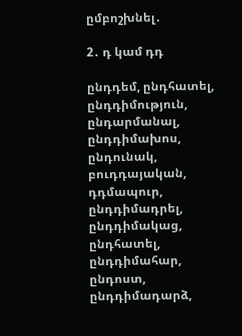ըմբոշխնել․

2․ դ կամ դդ

ընդդեմ, ընդհատել, ընդդիմություն, ընդարմանալ, ընդդիմախոս, ընդունակ, բուդդայական, դդմապուր, ընդդիմադրել, ընդդիմակաց, ընդհատել, ընդդիմահար, ընդոստ, ընդդիմադարձ,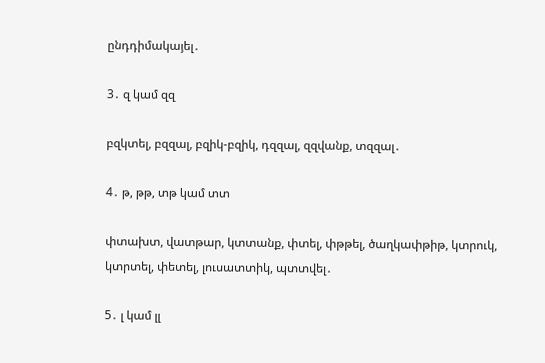ընդդիմակայել․

3․ զ կամ զզ

բզկտել, բզզալ, բզիկ-բզիկ, դզզալ, զզվանք, տզզալ․

4․ թ, թթ, տթ կամ տտ

փտախտ, վատթար, կտտանք, փտել, փթթել, ծաղկափթիթ, կտրուկ, կտրտել, փետել, լուսատտիկ, պտտվել․

5․ լ կամ լլ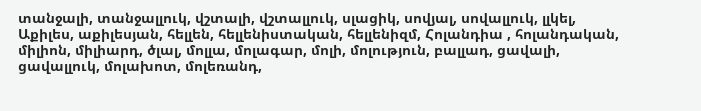տանջալի, տանջալլուկ, վշտալի, վշտալլուկ, սլացիկ, սովյալ, սովալլուկ, լլկել, Աքիլես, աքիլեսյան, հելլեն, հելլենիստական, հելլենիզմ, Հոլանդիա , հոլանդական, միլիոն, միլիարդ, ծլալ, մոլլա, մոլագար, մոլի, մոլություն, բալլադ, ցավալի, ցավալլուկ, մոլախոտ, մոլեռանդ,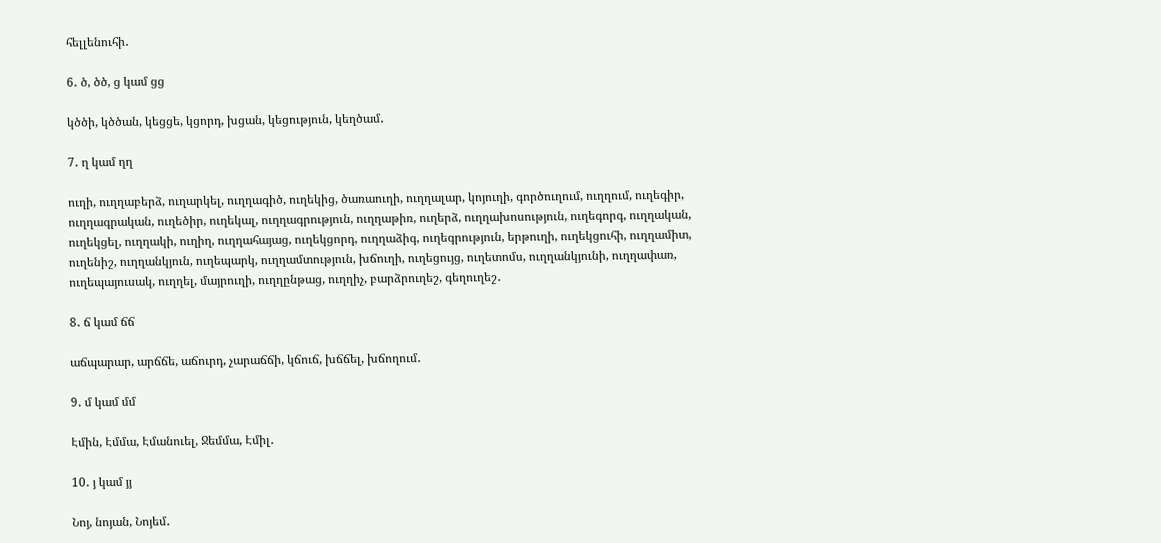հելլենուհի․

6․ ծ, ծծ, ց կամ ցց

կծծի, կծծան, կեցցե, կցորդ, խցան, կեցություն, կեղծամ․

7․ ղ կամ ղղ

ուղի, ուղղաբերձ, ուղարկել, ուղղագիծ, ուղեկից, ծառաուղի, ուղղալար, կոյուղի, գործուղում, ուղղում, ուղեգիր, ուղղագրական, ուղեծիր, ուղեկալ, ուղղագրություն, ուղղաթիռ, ուղերձ, ուղղախոսություն, ուղեգորգ, ուղղական, ուղեկցել, ուղղակի, ուղիղ, ուղղահայաց, ուղեկցորդ, ուղղաձիգ, ուղեգրություն, երթուղի, ուղեկցուհի, ուղղամիտ, ուղենիշ, ուղղանկյուն, ուղեպարկ, ուղղամտություն, խճուղի, ուղեցույց, ուղետոմս, ուղղանկյունի, ուղղափառ, ուղեպայուսակ, ուղղել, մայրուղի, ուղղընթաց, ուղղիչ, բարձրուղեշ, գեղուղեշ․

8․ ճ կամ ճճ

աճպարար, արճճե, աճուրդ, չարաճճի, կճուճ, խճճել, խճողում․

9․ մ կամ մմ

Էմին, Էմմա, Էմանուել, Ջեմմա, Էմիլ․

10․ յ կամ յյ

Նոյ, նոյան, Նոյեմ․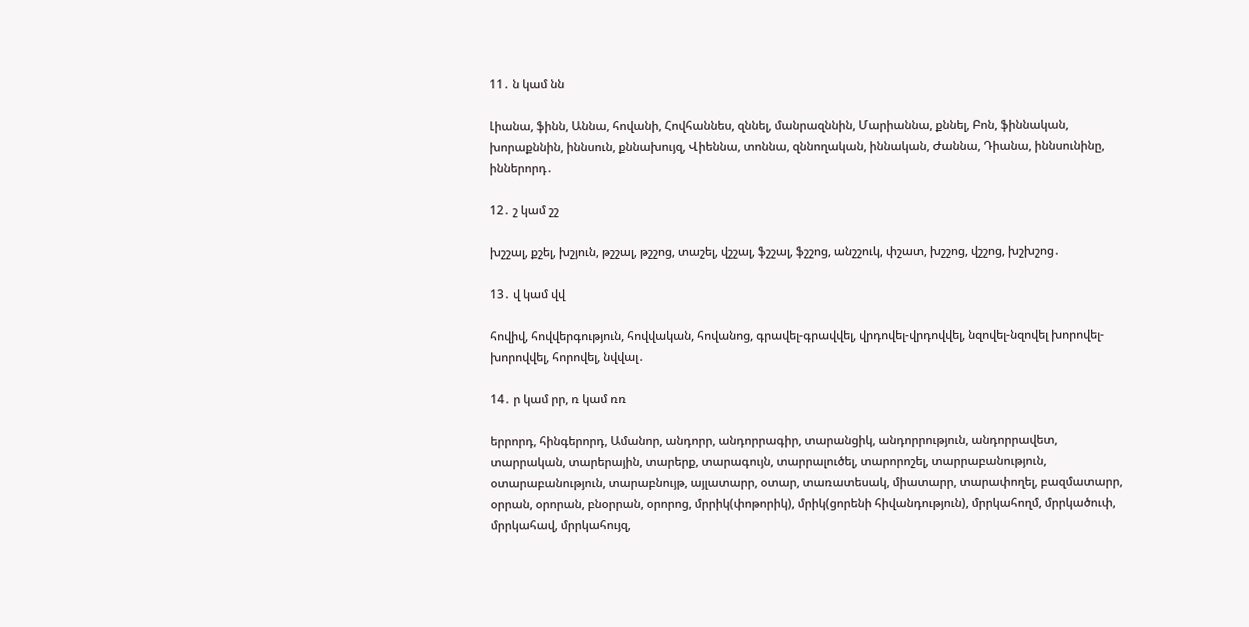11․ ն կամ նն

Լիանա, ֆինն, Աննա, հովանի, Հովհաննես, զննել, մանրազննին, Մարիաննա, քննել, Բոն, ֆիննական, խորաքննին, իննսուն, քննախույզ, Վիեննա, տոննա, զննողական, իննական, Ժաննա, Դիանա, իննսունինը, իններորդ․

12․ շ կամ շշ

խշշալ, քշել, խշյուն, թշշալ, թշշոց, տաշել, վշշալ, ֆշշալ, ֆշշոց, անշշուկ, փշատ, խշշոց, վշշոց, խշխշոց․

13․ վ կամ վվ

հովիվ, հովվերգություն, հովվական, հովանոց, գրավել-գրավվել, վրդովել-վրդովվել, նզովել-նզովել խորովել-խորովվել, հորովել, նվվալ․

14․ ր կամ րր, ռ կամ ռռ

երրորդ, հինգերորդ, Ամանոր, անդորր, անդորրագիր, տարանցիկ, անդորրություն, անդորրավետ, տարրական, տարերային, տարերք, տարագույն, տարրալուծել, տարորոշել, տարրաբանություն, օտարաբանություն, տարաբնույթ, այլատարր, օտար, տառատեսակ, միատարր, տարափողել, բազմատարր, օրրան, օրորան, բնօրրան, օրորոց, մրրիկ(փոթորիկ), մրիկ(ցորենի հիվանդություն), մրրկահողմ, մրրկածուփ, մրրկահավ, մրրկահույզ,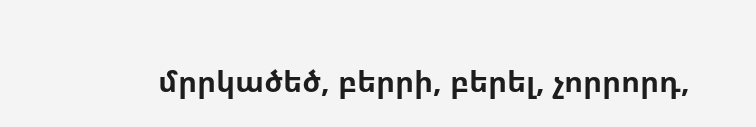մրրկածեծ, բերրի, բերել, չորրորդ,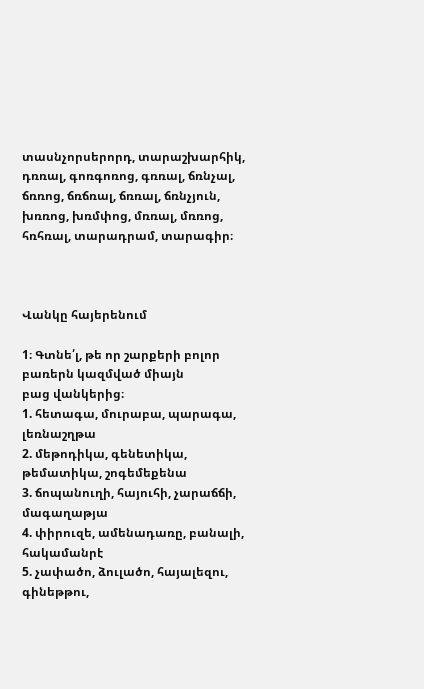տասնչորսերորդ, տարաշխարհիկ, դռռալ, գոռգոռոց, գռռալ, ճռնչալ, ճռռոց, ճռճռալ, ճռռալ, ճռնչյուն, խռռոց, խռմփոց, մռռալ, մռռոց, հռհռալ, տարադրամ, տարագիր։



Վանկը հայերենում

1։ Գտնե՛լ, թե որ շարքերի բոլոր բառերն կազմված միայն
բաց վանկերից։
1. հետագա, մուրաբա, պարագա, լեռնաշղթա
2. մեթոդիկա, գենետիկա, թեմատիկա, շոգեմեքենա
3. ճոպանուղի, հայուհի, չարաճճի, մագաղաթյա
4. փիրուզե, ամենադառը, բանալի, հակամանրէ
5. չափածո, ձուլածո, հայալեզու, գինեթթու,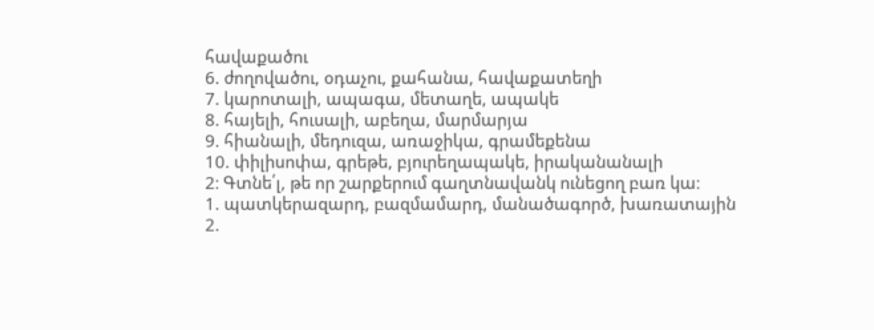հավաքածու
6. ժողովածու, օդաչու, քահանա, հավաքատեղի
7. կարոտալի, ապագա, մետաղե, ապակե
8. հայելի, հուսալի, աբեղա, մարմարյա
9. հիանալի, մեդուզա, առաջիկա, գրամեքենա
10. փիլիսոփա, գրեթե, բյուրեղապակե, իրականանալի
2։ Գտնե՛լ, թե որ շարքերում գաղտնավանկ ունեցող բառ կա։
1. պատկերազարդ, բազմամարդ, մանածագործ, խառատային
2.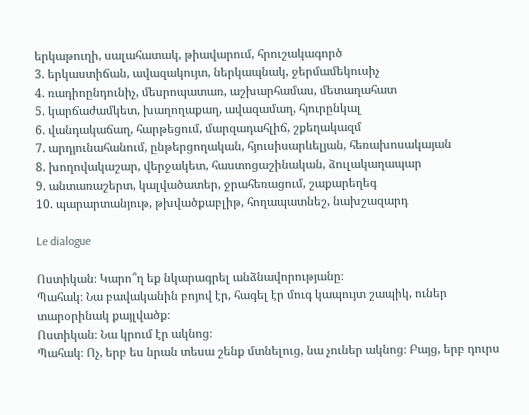երկաթուղի, սալահատակ, թիավարում, հրուշակագործ
3. երկաստիճան, ավազակույտ, ներկապնակ, ջերմամեկուսիչ
4. ռադիոընդունիչ, մեսրոպատառ, աշխարհամաս, մետաղահատ
5. կարճաժամկետ, խաղողաքաղ, ավազամաղ, հյուրընկալ
6. վանդակաճաղ, հարթեցում, մարզադահլիճ, շքեղակազմ
7. արդյունահանում, ընթերցողական, հյուսիսարևելյան, հեռախոսակայան
8. խողովակաշար, վերջակետ, հաստոցաշինական, ձուլակաղապար
9. անտառաշերտ, կալվածատեր, ջրահեռացում, շաքարեղեգ
10. պարարտանյութ, թխվածքաբլիթ, հողապատնեշ, նախշազարդ

Le dialogue

Ոստիկան։ Կարո՞ղ եք նկարագրել անձնավորությանը։
Պահակ։ Նա բավականին բոյով էր, հագել էր մուգ կապույտ շապիկ, ուներ տարօրինակ քայլվածք։
Ոստիկան։ Նա կրում էր ակնոց։
Պահակ։ Ոչ, երբ ես նրան տեսա շենք մտնելուց, նա չուներ ակնոց։ Բայց, երբ դուրս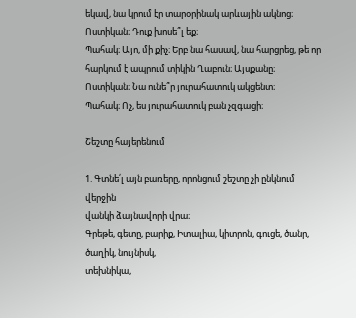եկավ, նա կրում էր տարօրինակ արևային ակնոց։
Ոստիկան։ Դուք խոսե՞լ եք։
Պահակ։ Այո, մի քիչ։ Երբ նա հասավ, նա հարցրեց, թե որ հարկում է ապրում տիկին Ղաբուն։ Այսքանը։
Ոստիկան։ Նա ունե՞ր յուրահատուկ ակցենտ։
Պահակ։ Ոչ, ես յուրահատուկ բան չզգացի։

Շեշտը հայերենում

1. Գտնե՛լ այն բառերը, որոնցում շեշտը չի ընկնում վերջին
վանկի ձայնավորի վրա։
Գրեթե, գետը, բարիք, Իտալիա, կիտրոն, գուցե, ծանր, ծաղիկ, նույնիսկ,
տեխնիկա,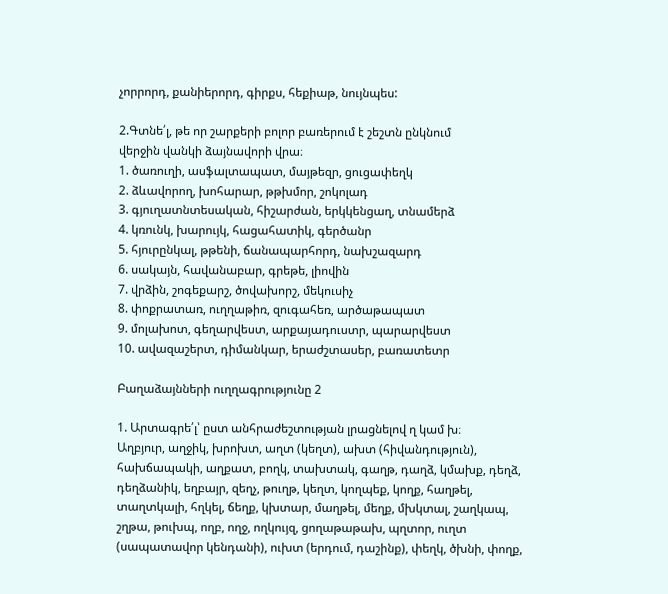չորրորդ, քանիերորդ, գիրքս, հեքիաթ, նույնպես:

2.Գտնե՛լ, թե որ շարքերի բոլոր բառերում է շեշտն ընկնում
վերջին վանկի ձայնավորի վրա։
1. ծառուղի, ասֆալտապատ, մայթեզր, ցուցափեղկ
2. ձևավորող, խոհարար, թթխմոր, շոկոլադ
3. գյուղատնտեսական, հիշարժան, երկկենցաղ, տնամերձ
4. կռունկ, խարույկ, հացահատիկ, գերծանր
5. հյուրընկալ, թթենի, ճանապարհորդ, նախշազարդ
6. սակայն, հավանաբար, գրեթե, լիովին
7. վրձին, շոգեքարշ, ծովախորշ, մեկուսիչ
8. փոքրատառ, ուղղաթիռ, զուգահեռ, արծաթապատ
9. մոլախոտ, գեղարվեստ, արքայադուստր, պարարվեստ
10. ավազաշերտ, դիմանկար, երաժշտասեր, բառատետր

Բաղաձայնների ուղղագրությունը 2

1. Արտագրե՛լ՝ ըստ անհրաժեշտության լրացնելով ղ կամ խ։
Աղբյուր, աղջիկ, խրոխտ, աղտ (կեղտ), ախտ (հիվանդություն),
հախճապակի, աղքատ, բողկ, տախտակ, գաղթ, դաղձ, կմախք, դեղձ,
դեղձանիկ, եղբայր, զեղչ, թուղթ, կեղտ, կողպեք, կողք, հաղթել,
տաղտկալի, հղկել, ճեղք, կխտար, մաղթել, մեղք, մխկտալ, շաղկապ,
շղթա, թուխպ, ողբ, ողջ, ողկույզ, ցողաթաթախ, պղտոր, ուղտ
(սապատավոր կենդանի), ուխտ (երդում, դաշինք), փեղկ, ծխնի, փողք,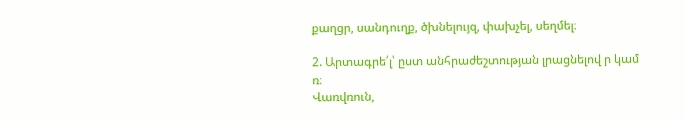քաղցր, սանդուղք, ծխնելույզ, փախչել, սեղմել։

2. Արտագրե՛լ՝ ըստ անհրաժեշտության լրացնելով ր կամ ռ։
Վառվռուն,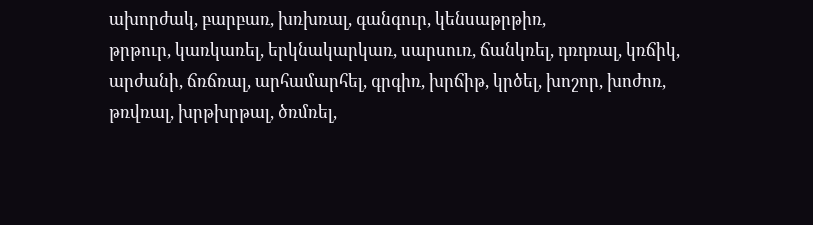ախորժակ, բարբառ, խռխռալ, գանգուր, կենսաթրթիռ,
թրթուր, կառկառել, երկնակարկառ, սարսուռ, ճանկռել, դռդռալ, կռճիկ,
արժանի, ճռճռալ, արհամարհել, գրգիռ, խրճիթ, կրծել, խոշոր, խոժոռ,
թռվռալ, խրթխրթալ, ծռմռել,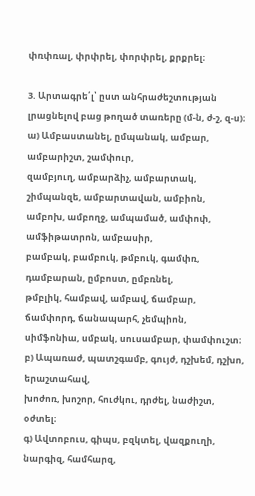փռփռալ, փրփրել, փորփրել, քրքրել։

3. Արտագրե՛լ՝ ըստ անհրաժեշտության լրացնելով բաց թողած տառերը (մ-ն, ժ-շ, զ-ս)։
ա) Ամբաստանել, ըմպանակ, ամբար, ամբարիշտ, շամփուր,
զամբյուղ, ամբարձիչ, ամբարտակ, շիմպանզե, ամբարտավան, ամբիոն,
ամբոխ, ամբողջ, ամպամած, ամփոփ, ամֆիթատրոն, ամբասիր,
բամբակ, բամբուկ, թմբուկ, գամփռ, դամբարան, ըմբոստ, ըմբռնել,
թմբլիկ, համբավ, ամբավ, ճամբար, ճամփորդ, ճանապարհ, չեմպիոն,
սիմֆոնիա, սմբակ, սուսամբար, փամփուշտ։
բ) Ապառաժ, պատշգամբ, գույժ, դշխեմ, դշխո, երաշտահավ,
խոժոռ, խոշոր, հուժկու, դրժել, նաժիշտ, օժտել։
գ) Ավտոբուս, գիպս, բզկտել, վազքուղի, նարգիզ, համհարզ,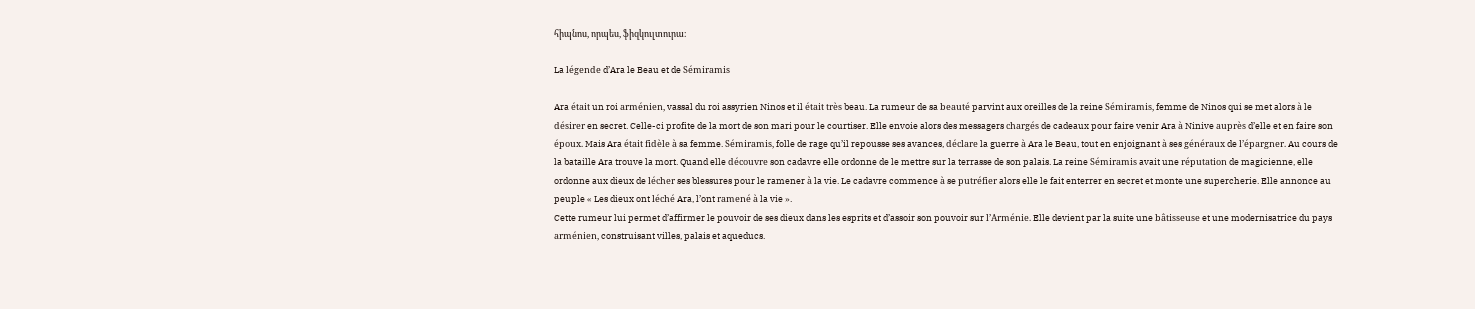հիպնոս, որպես, ֆիզկուլտուրա։

La légende d’Ara le Beau et de Sémiramis

Ara était un roi arménien, vassal du roi assyrien Ninos et il était très beau. La rumeur de sa beauté parvint aux oreilles de la reine Sémiramis, femme de Ninos qui se met alors à le désirer en secret. Celle-ci profite de la mort de son mari pour le courtiser. Elle envoie alors des messagers chargés de cadeaux pour faire venir Ara à Ninive auprès d’elle et en faire son époux. Mais Ara était fidèle à sa femme. Sémiramis, folle de rage qu’il repousse ses avances, déclare la guerre à Ara le Beau, tout en enjoignant à ses généraux de l’épargner. Au cours de la bataille Ara trouve la mort. Quand elle découvre son cadavre elle ordonne de le mettre sur la terrasse de son palais. La reine Sémiramis avait une réputation de magicienne, elle ordonne aux dieux de lécher ses blessures pour le ramener à la vie. Le cadavre commence à se putréfier alors elle le fait enterrer en secret et monte une supercherie. Elle annonce au peuple « Les dieux ont léché Ara, l’ont ramené à la vie ».
Cette rumeur lui permet d’affirmer le pouvoir de ses dieux dans les esprits et d’assoir son pouvoir sur l’Arménie. Elle devient par la suite une bâtisseuse et une modernisatrice du pays arménien, construisant villes, palais et aqueducs.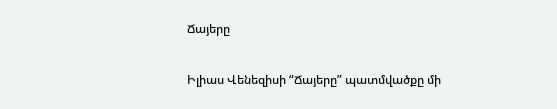Ճայերը

Իլիաս Վենեզիսի “Ճայերը” պատմվածքը մի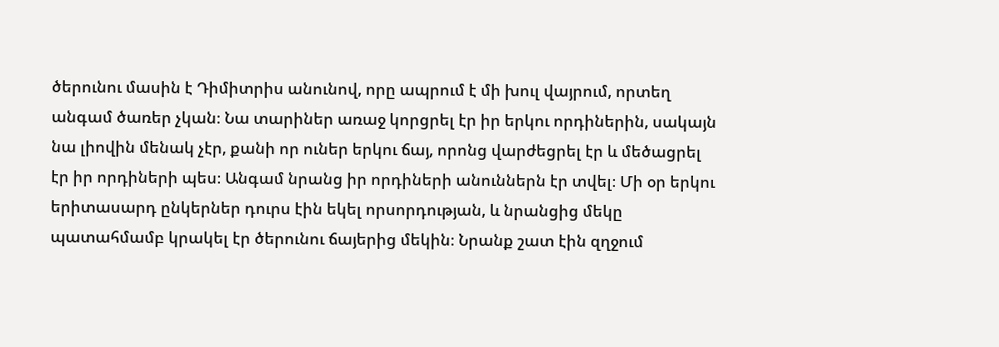ծերունու մասին է Դիմիտրիս անունով, որը ապրում է մի խուլ վայրում, որտեղ անգամ ծառեր չկան։ Նա տարիներ առաջ կորցրել էր իր երկու որդիներին, սակայն նա լիովին մենակ չէր, քանի որ ուներ երկու ճայ, որոնց վարժեցրել էր և մեծացրել էր իր որդիների պես։ Անգամ նրանց իր որդիների անուններն էր տվել։ Մի օր երկու երիտասարդ ընկերներ դուրս էին եկել որսորդության, և նրանցից մեկը պատահմամբ կրակել էր ծերունու ճայերից մեկին։ Նրանք շատ էին զղջում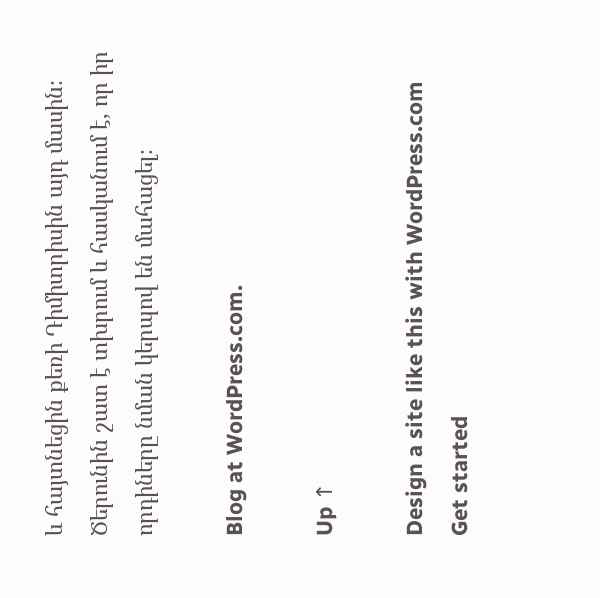և հայտնեցին քեռի Դիմիտրիսին այդ մասին։ Ծերունին շատ է տխրում և հասկանում է, որ իր որդիները նման կերպով են մահացել։

Blog at WordPress.com.

Up ↑

Design a site like this with WordPress.com
Get started